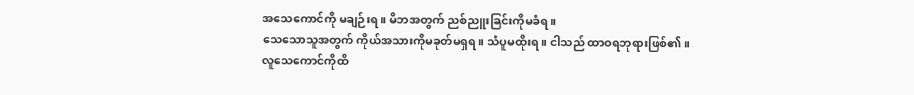အသေကောင်ကို မချဉ်းရ။ မိဘအတွက် ညစ်ညူးခြင်းကိုမခံရ။
သေသောသူအတွက် ကိုယ်အသားကိုမခုတ်မရှရ။ သံပူမထိုးရ။ ငါသည် ထာဝရဘုရားဖြစ်၏။
လူသေကောင်ကိုထိ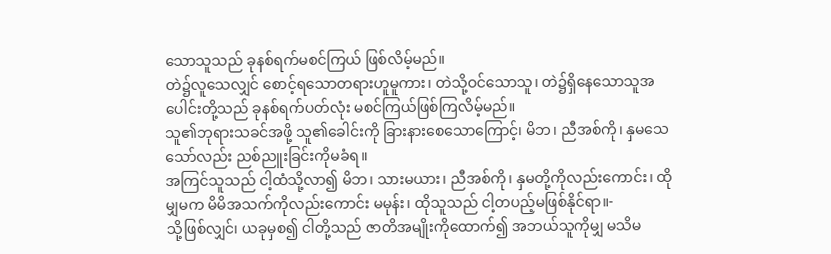သောသူသည် ခုနစ်ရက်မစင်ကြယ် ဖြစ်လိမ့်မည်။
တဲ၌လူသေလျှင် စောင့်ရသောတရားဟူမူကား၊ တဲသို့ဝင်သောသူ၊ တဲ၌ရှိနေသောသူအပေါင်းတို့သည် ခုနစ်ရက်ပတ်လုံး မစင်ကြယ်ဖြစ်ကြလိမ့်မည်။
သူ၏ဘုရားသခင်အဖို့ သူ၏ခေါင်းကို ခြားနားစေသောကြောင့်၊ မိဘ၊ ညီအစ်ကို၊ နှမသေသော်လည်း ညစ်ညူးခြင်းကိုမခံရ။
အကြင်သူသည် ငါ့ထံသို့လာ၍ မိဘ၊ သားမယား၊ ညီအစ်ကို၊ နှမတို့ကိုလည်းကောင်း၊ ထိုမျှမက မိမိအသက်ကိုလည်းကောင်း မမုန်း၊ ထိုသူသည် ငါ့တပည့်မဖြစ်နိုင်ရာ။-
သို့ဖြစ်လျှင်၊ ယခုမှစ၍ ငါတို့သည် ဇာတိအမျိုးကိုထောက်၍ အဘယ်သူကိုမျှ မသိမ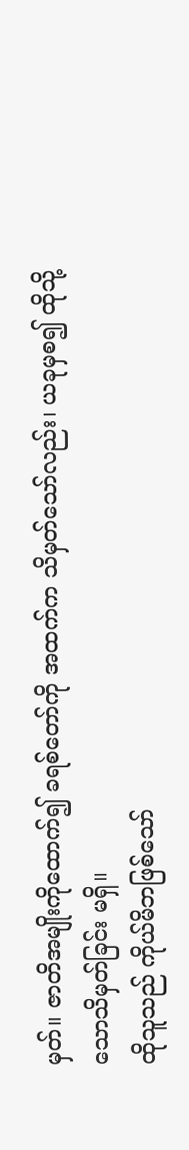မှတ်။ ဇာတိအမျိုးကိုထောက်၍ ခရစ်တော်ကို အထက်က သိမှတ်သော်လည်း၊ ယခုမှစ၍ ထိုသို့သောသိမှတ်ခြင်း မရှိ။
ထိုသူသည် ကိုယ်မိဘဖြစ်သော်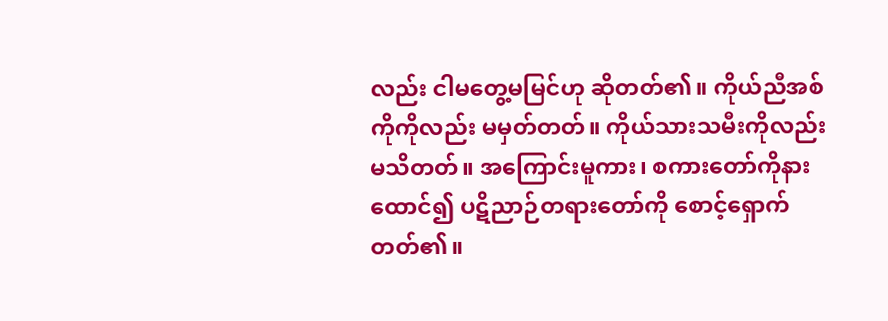လည်း ငါမတွေ့မမြင်ဟု ဆိုတတ်၏။ ကိုယ်ညီအစ်ကိုကိုလည်း မမှတ်တတ်။ ကိုယ်သားသမီးကိုလည်း မသိတတ်။ အကြောင်းမူကား၊ စကားတော်ကိုနားထောင်၍ ပဋိညာဉ်တရားတော်ကို စောင့်ရှောက်တတ်၏။